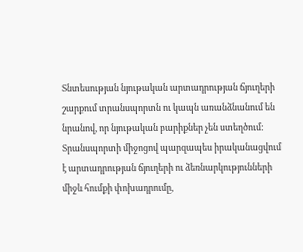Տնտեսության նյութական արտադրության ճյուղերի շարքում տրանսպորտն ու կապն առանձնանում են նրանով, որ նյութական բարիքներ չեն ստեղծում: Տրանսպորտի միջոցով պարզապես իրականացվում է արտադրության ճյուղերի ու ձեռնարկությունների միջև հումքի փոխադրումը,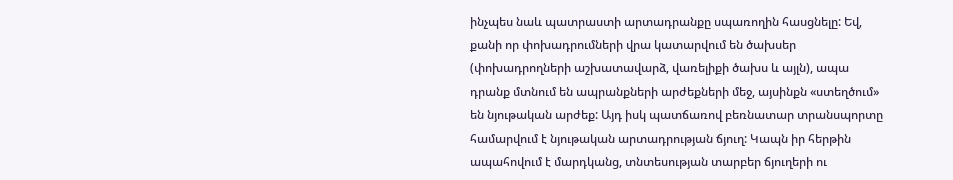ինչպես նաև պատրաստի արտադրանքը սպառողին հասցնելը: Եվ, քանի որ փոխադրումների վրա կատարվում են ծախսեր (փոխադրողների աշխատավարձ, վառելիքի ծախս և այլն), ապա դրանք մտնում են ապրանքների արժեքների մեջ, այսինքն «ստեղծում» են նյութական արժեք: Այդ իսկ պատճառով բեռնատար տրանսպորտը համարվում է նյութական արտադրության ճյուղ: Կապն իր հերթին ապահովում է մարդկանց, տնտեսության տարբեր ճյուղերի ու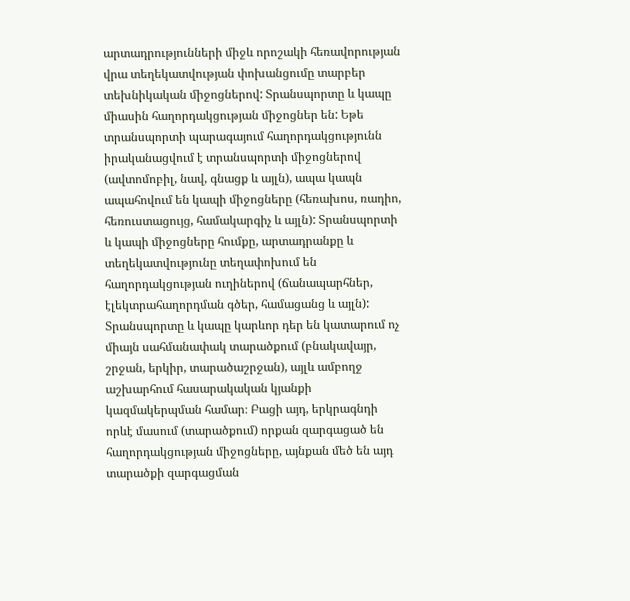արտադրությունների միջև որոշակի հեռավորության վրա տեղեկատվության փոխանցումը տարբեր տեխնիկական միջոցներով: Տրանսպորտը և կապը միասին հաղորդակցության միջոցներ են: Եթե տրանսպորտի պարագայում հաղորդակցությունն իրականացվում է տրանսպորտի միջոցներով (ավտոմոբիլ, նավ, գնացք և այլն), ապա կապն ապահովում են կապի միջոցները (հեռախոս, ռադիո, հեռուստացույց, համակարգիչ և այլն): Տրանսպորտի և կապի միջոցները հումքը, արտադրանքը և տեղեկատվությունը տեղափոխում են հաղորդակցության ուղիներով (ճանապարհներ, էլեկտրահաղորդման գծեր, համացանց և այլն): Տրանսպորտը և կապը կարևոր դեր են կատարում ոչ միայն սահմանափակ տարածքում (բնակավայր, շրջան, երկիր, տարածաշրջան), այլև ամբողջ աշխարհում հասարակական կյանքի կազմակերպման համար։ Բացի այդ, երկրագնդի որևէ մասում (տարածքում) որքան զարգացած են հաղորդակցության միջոցները, այնքան մեծ են այդ տարածքի զարգացման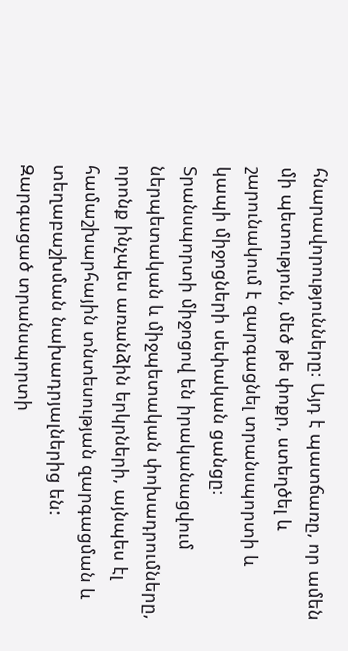հնարավորությունները։ Այդ է պատճառը, որ ամեն մի պետություն, մեծ թե փոքր, ստեղծել և շարունակում է զարգացնել տրանսպորտի և կապի միջոցների սեփական ցանցը։ Տրանսպորտի միջոցով են իրականացվում ներպետական և միջպետական փոխադրումները, որոնք ինչպես առանձին երկրների, այնպես էլ համաշխարհային տնտեսության զարգացման և տեղաբաշխման նախադրյալներից են: Զարգացած տրանսպորտի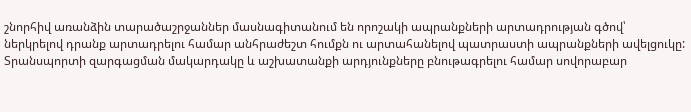շնորհիվ առանձին տարածաշրջաններ մասնագիտանում են որոշակի ապրանքների արտադրության գծով՝ ներկրելով դրանք արտադրելու համար անհրաժեշտ հումքն ու արտահանելով պատրաստի ապրանքների ավելցուկը: Տրանսպորտի զարգացման մակարդակը և աշխատանքի արդյունքները բնութագրելու համար սովորաբար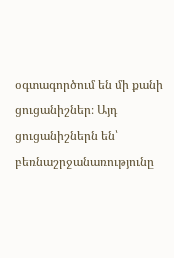օգտագործում են մի քանի ցուցանիշներ։ Այդ ցուցանիշներն են՝
բեռնաշրջանառությունը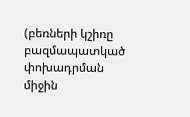(բեռների կշիռը բազմապատկած փոխադրման միջին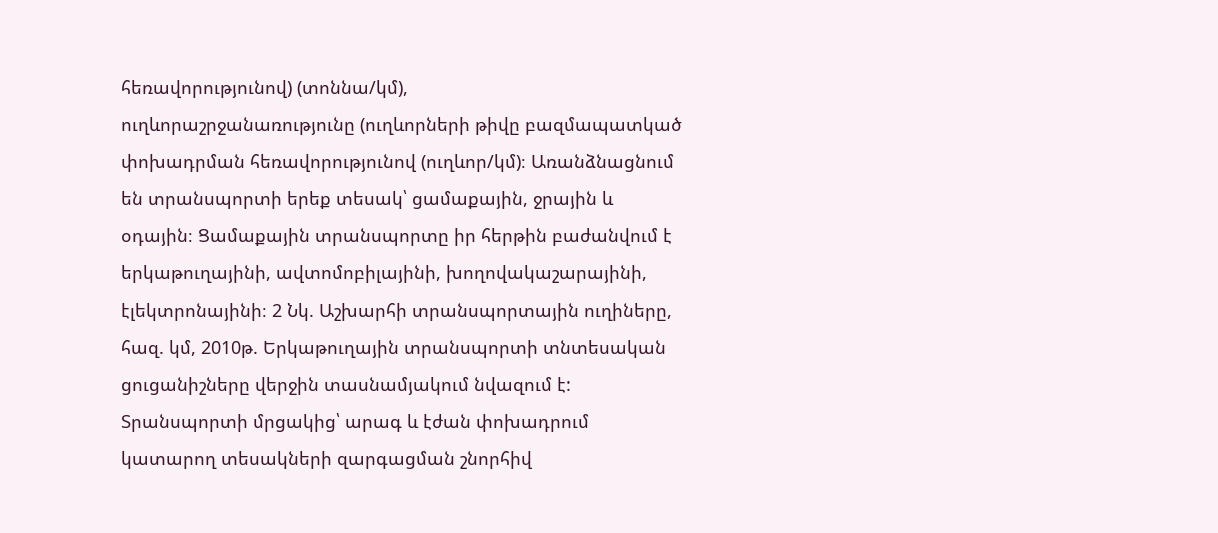հեռավորությունով) (տոննա/կմ),
ուղևորաշրջանառությունը (ուղևորների թիվը բազմապատկած փոխադրման հեռավորությունով (ուղևոր/կմ)։ Առանձնացնում են տրանսպորտի երեք տեսակ՝ ցամաքային, ջրային և օդային։ Ցամաքային տրանսպորտը իր հերթին բաժանվում է երկաթուղայինի, ավտոմոբիլայինի, խողովակաշարայինի, էլեկտրոնայինի։ 2 Նկ. Աշխարհի տրանսպորտային ուղիները, հազ. կմ, 2010թ. Երկաթուղային տրանսպորտի տնտեսական ցուցանիշները վերջին տասնամյակում նվազում է: Տրանսպորտի մրցակից՝ արագ և էժան փոխադրում կատարող տեսակների զարգացման շնորհիվ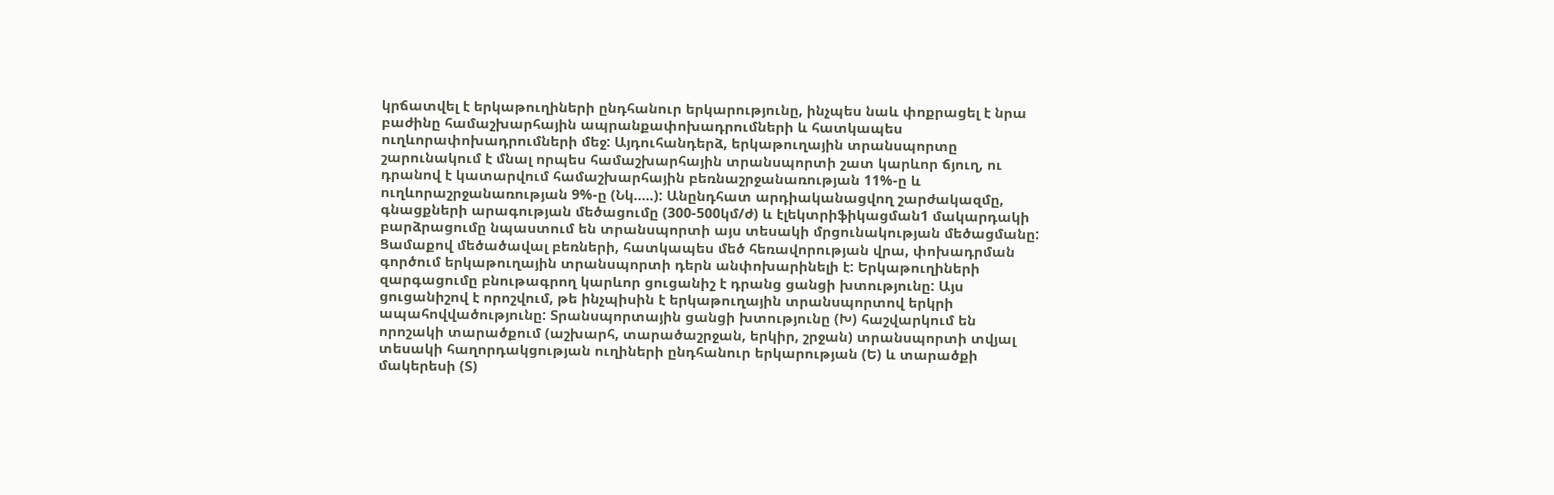կրճատվել է երկաթուղիների ընդհանուր երկարությունը, ինչպես նաև փոքրացել է նրա բաժինը համաշխարհային ապրանքափոխադրումների և հատկապես ուղևորափոխադրումների մեջ: Այդուհանդերձ, երկաթուղային տրանսպորտը շարունակում է մնալ որպես համաշխարհային տրանսպորտի շատ կարևոր ճյուղ, ու դրանով է կատարվում համաշխարհային բեռնաշրջանառության 11%-ը և ուղևորաշրջանառության 9%-ը (Նկ…..): Անընդհատ արդիականացվող շարժակազմը, գնացքների արագության մեծացումը (300-500կմ/ժ) և էլեկտրիֆիկացման1 մակարդակի բարձրացումը նպաստում են տրանսպորտի այս տեսակի մրցունակության մեծացմանը: Ցամաքով մեծածավալ բեռների, հատկապես մեծ հեռավորության վրա, փոխադրման գործում երկաթուղային տրանսպորտի դերն անփոխարինելի է: Երկաթուղիների զարգացումը բնութագրող կարևոր ցուցանիշ է դրանց ցանցի խտությունը: Այս ցուցանիշով է որոշվում, թե ինչպիսին է երկաթուղային տրանսպորտով երկրի ապահովվածությունը: Տրանսպորտային ցանցի խտությունը (Խ) հաշվարկում են որոշակի տարածքում (աշխարհ, տարածաշրջան, երկիր, շրջան) տրանսպորտի տվյալ տեսակի հաղորդակցության ուղիների ընդհանուր երկարության (Ե) և տարածքի մակերեսի (Տ)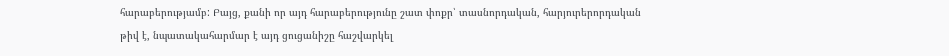հարաբերությամբ: Բայց, քանի որ այդ հարաբերությունը շատ փոքր՝ տասնորդական, հարյուրերորդական թիվ է, նպատակահարմար է այդ ցուցանիշը հաշվարկել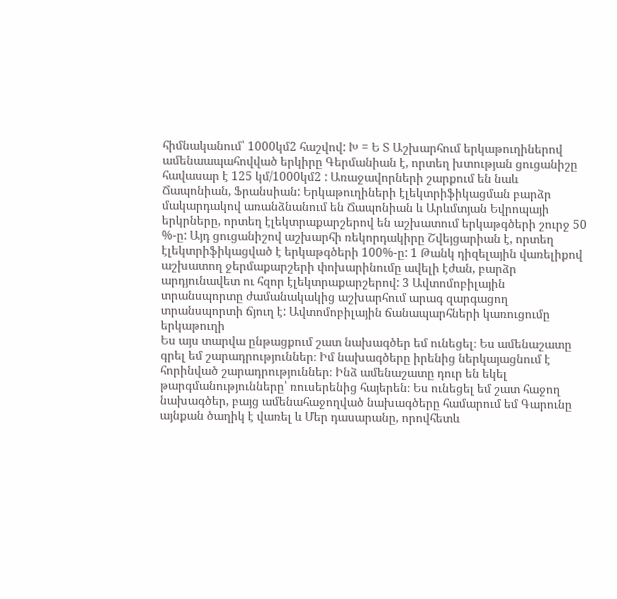հիմնականում՝ 1000կմ2 հաշվով: Խ = Ե Տ Աշխարհում երկաթուղիներով ամենաապահովված երկիրը Գերմանիան է, որտեղ խտության ցուցանիշը հավասար է 125 կմ/1000կմ2 : Առաջավորների շարքում են նաև Ճապոնիան, Ֆրանսիան: Երկաթուղիների էլեկտրիֆիկացման բարձր մակարդակով առանձնանում են Ճապոնիան և Արևմտյան Եվրոպայի երկրները, որտեղ էլեկտրաքարշերով են աշխատում երկաթգծերի շուրջ 50 %-ը: Այդ ցուցանիշով աշխարհի ռեկորդակիրը Շվեյցարիան է, որտեղ էլեկտրիֆիկացված է երկաթգծերի 100%-ը: 1 Թանկ դիզելային վառելիքով աշխատող ջերմաքարշերի փոխարինումը ավելի էժան, բարձր արդյունավետ ու հզոր էլեկտրաքարշերով: 3 Ավտոմոբիլային տրանսպորտը ժամանակակից աշխարհում արագ զարգացող տրանսպորտի ճյուղ է: Ավտոմոբիլային ճանապարհների կառուցումը երկաթուղի
Ես այս տարվա ընթացքում շատ նախագծեր եմ ունեցել։ Ես ամենաշատը գրել եմ շարադրություններ։ Իմ նախագծերը իրենից ներկայացնում է հորինված շարադրություններ։ Ինձ ամենաշատը դուր են եկել թարգմանությունները՝ ռուսերենից հայերեն։ Ես ունեցել եմ շատ հաջող նախագծեր, բայց ամենահաջողված նախագծերը համարում եմ Գարունը այնքան ծաղիկ է վառել և Մեր դասարանը, որովհետև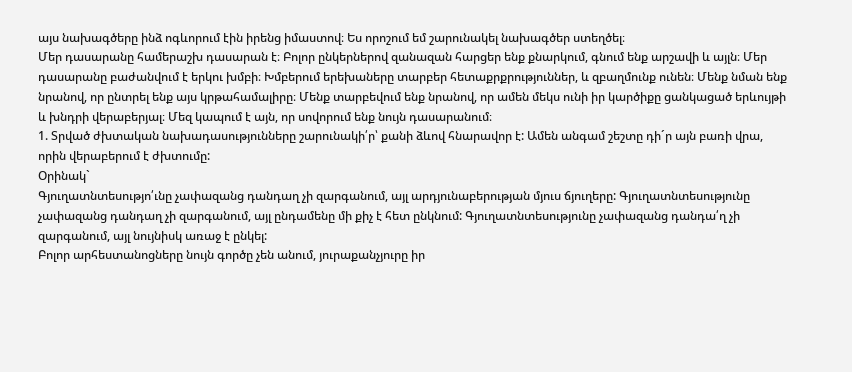այս նախագծերը ինձ ոգևորում էին իրենց իմաստով։ Ես որոշում եմ շարունակել նախագծեր ստեղծել։
Մեր դասարանը համերաշխ դասարան է։ Բոլոր ընկերներով զանազան հարցեր ենք քնարկում, գնում ենք արշավի և այլն։ Մեր դասարանը բաժանվում է երկու խմբի։ Խմբերում երեխաները տարբեր հետաքրքրություններ, և զբաղմունք ունեն։ Մենք նման ենք նրանով, որ ընտրել ենք այս կրթահամալիրը։ Մենք տարբեվում ենք նրանով, որ ամեն մեկս ունի իր կարծիքը ցանկացած երևույթի և խնդրի վերաբերյալ։ Մեզ կապում է այն, որ սովորում ենք նույն դասարանում։
1. Տրված ժխտական նախադասությունները շարունակի՛ր՝ քանի ձևով հնարավոր է: Ամեն անգամ շեշտը դի´ր այն բառի վրա, որին վերաբերում է ժխտումը:
Օրինակ`
Գյուղատնտեսությո՛ւնը չափազանց դանդաղ չի զարգանում, այլ արդյունաբերության մյուս ճյուղերը: Գյուղատնտեսությունը չափազանց դանդաղ չի զարգանում, այլ ընդամենը մի քիչ է հետ ընկնում: Գյուղատնտեսությունը չափազանց դանդա՛ղ չի զարգանում, այլ նույնիսկ առաջ է ընկել:
Բոլոր արհեստանոցները նույն գործը չեն անում, յուրաքանչյուրը իր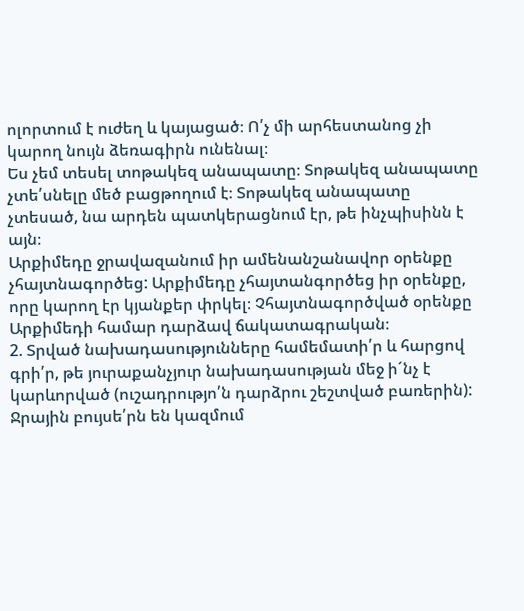ոլորտում է ուժեղ և կայացած։ Ո՛չ մի արհեստանոց չի կարող նույն ձեռագիրն ունենալ։
Ես չեմ տեսել տոթակեզ անապատը։ Տոթակեզ անապատը չտե՛սնելը մեծ բացթողում է։ Տոթակեզ անապատը չտեսած, նա արդեն պատկերացնում էր, թե ինչպիսինն է այն։
Արքիմեդը ջրավազանում իր ամենանշանավոր օրենքը չհայտնագործեց: Արքիմեդը չհայտանգործեց իր օրենքը, որը կարող էր կյանքեր փրկել։ Չհայտնագործված օրենքը Արքիմեդի համար դարձավ ճակատագրական։
2. Տրված նախադասությունները համեմատի՛ր և հարցով գրի՛ր, թե յուրաքանչյուր նախադասության մեջ ի´նչ է կարևորված (ուշադրությո՛ն դարձրու շեշտված բառերին):
Ջրային բույսե՛րն են կազմում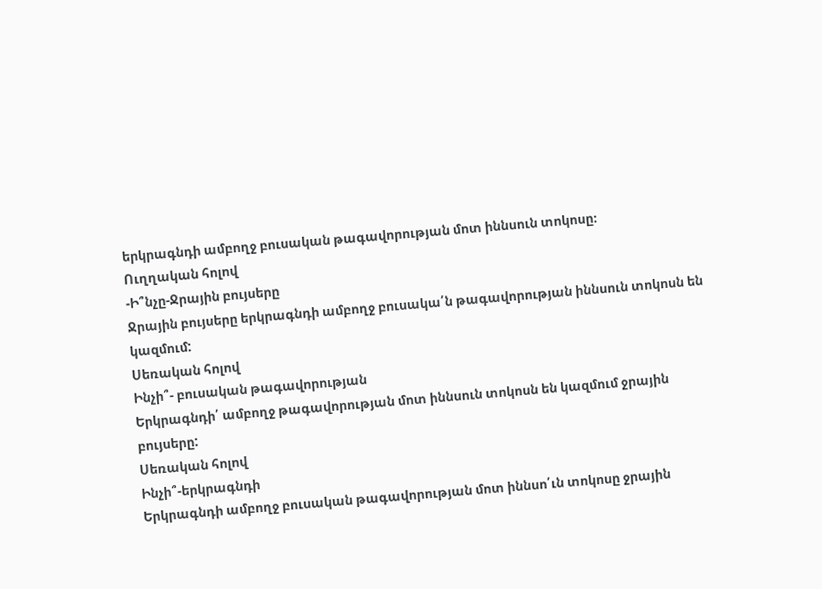երկրագնդի ամբողջ բուսական թագավորության մոտ իննսուն տոկոսը։
Ուղղական հոլով
-Ի՞նչը-Ջրային բույսերը
Ջրային բույսերը երկրագնդի ամբողջ բուսակա՛ն թագավորության իննսուն տոկոսն են կազմում:
Սեռական հոլով
Ինչի՞- բուսական թագավորության
Երկրագնդի՛ ամբողջ թագավորության մոտ իննսուն տոկոսն են կազմում ջրային բույսերը:
Սեռական հոլով
Ինչի՞-երկրագնդի
Երկրագնդի ամբողջ բուսական թագավորության մոտ իննսո՛ւն տոկոսը ջրային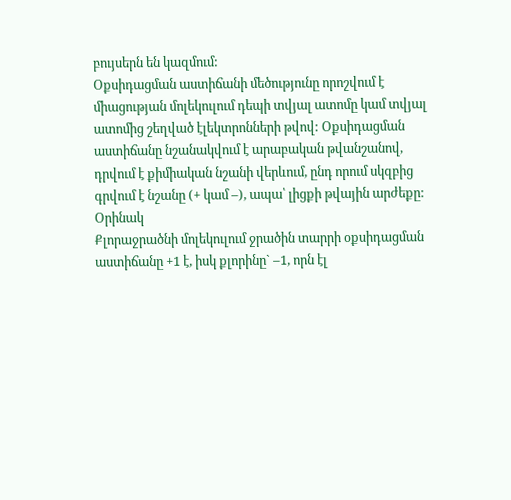բույսերն են կազմում:
Օքսիդացման աստիճանի մեծությունը որոշվում է միացության մոլեկուլում դեպի տվյալ ատոմը կամ տվյալ ատոմից շեղված էլեկտրոնների թվով: Օքսիդացման աստիճանը նշանակվում է արաբական թվանշանով, դրվում է քիմիական նշանի վերևում, ընդ որում սկզբից գրվում է նշանը (+ կամ –), ապա՝ լիցքի թվային արժեքը:
Օրինակ
Քլորաջրածնի մոլեկուլում ջրածին տարրի օքսիդացման աստիճանը +1 է, իսկ քլորինը` –1, որն էլ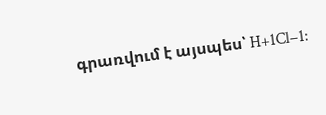գրառվում է այսպես՝ H+1Cl−1: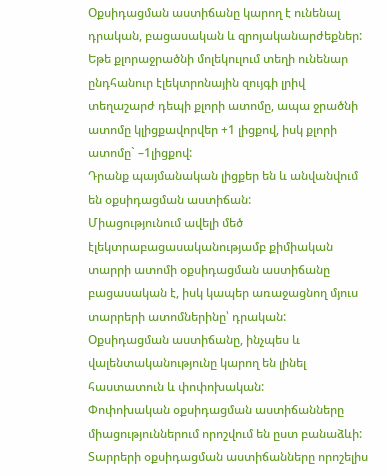Օքսիդացման աստիճանը կարող է ունենալ դրական, բացասական և զրոյականարժեքներ:
Եթե քլորաջրածնի մոլեկուլում տեղի ունենար ընդհանուր էլեկտրոնային զույգի լրիվ տեղաշարժ դեպի քլորի ատոմը, ապա ջրածնի ատոմը կլիցքավորվեր +1 լիցքով, իսկ քլորի ատոմը` –1լիցքով:
Դրանք պայմանական լիցքեր են և անվանվում են օքսիդացման աստիճան:
Միացությունում ավելի մեծ էլեկտրաբացասականությամբ քիմիական տարրի ատոմի օքսիդացման աստիճանը բացասական է, իսկ կապեր առաջացնող մյուս տարրերի ատոմներինը՝ դրական:
Օքսիդացման աստիճանը, ինչպես և վալենտականությունը կարող են լինել հաստատուն և փոփոխական:
Փոփոխական օքսիդացման աստիճանները միացություններում որոշվում են ըստ բանաձևի:
Տարրերի օքսիդացման աստիճանները որոշելիս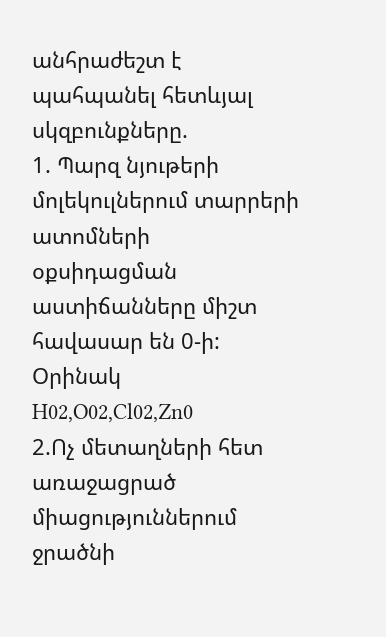անհրաժեշտ է պահպանել հետևյալ սկզբունքները.
1. Պարզ նյութերի մոլեկուլներում տարրերի ատոմների օքսիդացման աստիճանները միշտ հավասար են 0-ի:
Օրինակ
H02,O02,Cl02,Zn0
2.Ոչ մետաղների հետ առաջացրած միացություններում ջրածնի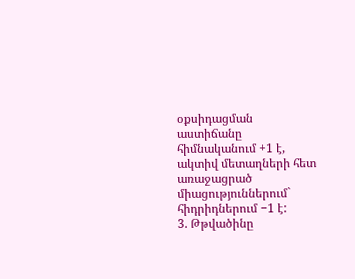օքսիդացման աստիճանը հիմնականում +1 է, ակտիվ մետաղների հետ առաջացրած միացություններում` հիդրիդներում −1 է:
3. Թթվածինը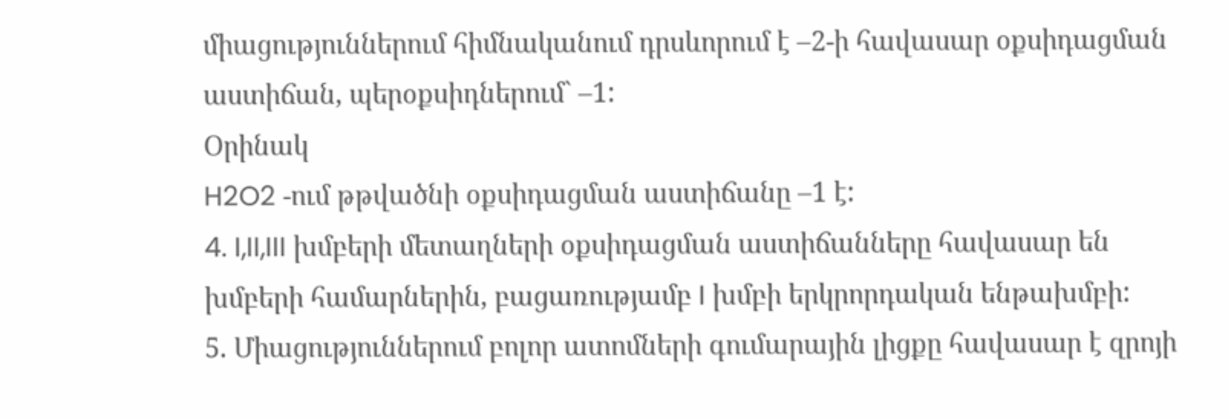միացություններում հիմնականում դրսևորում է –2-ի հավասար օքսիդացման աստիճան, պերօքսիդներում` –1:
Օրինակ
H2O2 -ում թթվածնի օքսիդացման աստիճանը –1 է:
4. I,II,III խմբերի մետաղների օքսիդացման աստիճանները հավասար են խմբերի համարներին, բացառությամբ I խմբի երկրորդական ենթախմբի:
5. Միացություններում բոլոր ատոմների գումարային լիցքը հավասար է զրոյի